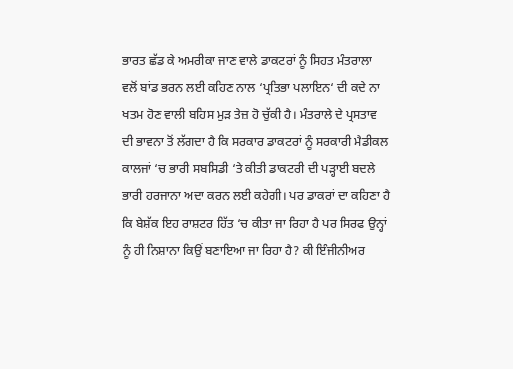ਭਾਰਤ ਛੱਡ ਕੇ ਅਮਰੀਕਾ ਜਾਣ ਵਾਲੇ ਡਾਕਟਰਾਂ ਨੂੰ ਸਿਹਤ ਮੰਤਰਾਲਾ ਵਲੋਂ ਬਾਂਡ ਭਰਨ ਲਈ ਕਹਿਣ ਨਾਲ ‘ਪ੍ਰਤਿਭਾ ਪਲਾਇਨ‘ ਦੀ ਕਦੇ ਨਾ ਖਤਮ ਹੋਣ ਵਾਲੀ ਬਹਿਸ ਮੁੜ ਤੇਜ਼ ਹੋ ਚੁੱਕੀ ਹੈ। ਮੰਤਰਾਲੇ ਦੇ ਪ੍ਰਸਤਾਵ ਦੀ ਭਾਵਨਾ ਤੋਂ ਲੱਗਦਾ ਹੈ ਕਿ ਸਰਕਾਰ ਡਾਕਟਰਾਂ ਨੂੰ ਸਰਕਾਰੀ ਮੈਡੀਕਲ ਕਾਲਜਾਂ ‘ਚ ਭਾਰੀ ਸਬਸਿਡੀ ‘ਤੇ ਕੀਤੀ ਡਾਕਟਰੀ ਦੀ ਪੜ੍ਹਾਈ ਬਦਲੇ ਭਾਰੀ ਹਰਜਾਨਾ ਅਦਾ ਕਰਨ ਲਈ ਕਹੇਗੀ। ਪਰ ਡਾਕਰਾਂ ਦਾ ਕਹਿਣਾ ਹੈ ਕਿ ਬੇਸ਼ੱਕ ਇਹ ਰਾਸ਼ਟਰ ਹਿੱਤ ‘ਚ ਕੀਤਾ ਜਾ ਰਿਹਾ ਹੈ ਪਰ ਸਿਰਫ ਉਨ੍ਹਾਂ ਨੂੰ ਹੀ ਨਿਸ਼ਾਨਾ ਕਿਉਂ ਬਣਾਇਆ ਜਾ ਰਿਹਾ ਹੈ? ਕੀ ਇੰਜੀਨੀਅਰ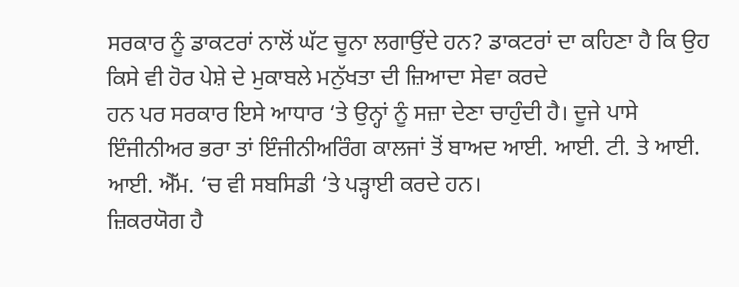ਸਰਕਾਰ ਨੂੰ ਡਾਕਟਰਾਂ ਨਾਲੋਂ ਘੱਟ ਚੂਨਾ ਲਗਾਉਂਦੇ ਹਨ? ਡਾਕਟਰਾਂ ਦਾ ਕਹਿਣਾ ਹੈ ਕਿ ਉਹ ਕਿਸੇ ਵੀ ਹੋਰ ਪੇਸ਼ੇ ਦੇ ਮੁਕਾਬਲੇ ਮਨੁੱਖਤਾ ਦੀ ਜ਼ਿਆਦਾ ਸੇਵਾ ਕਰਦੇ
ਹਨ ਪਰ ਸਰਕਾਰ ਇਸੇ ਆਧਾਰ ‘ਤੇ ਉਨ੍ਹਾਂ ਨੂੰ ਸਜ਼ਾ ਦੇਣਾ ਚਾਹੁੰਦੀ ਹੈ। ਦੂਜੇ ਪਾਸੇ ਇੰਜੀਨੀਅਰ ਭਰਾ ਤਾਂ ਇੰਜੀਨੀਅਰਿੰਗ ਕਾਲਜਾਂ ਤੋਂ ਬਾਅਦ ਆਈ. ਆਈ. ਟੀ. ਤੇ ਆਈ. ਆਈ. ਐੱਮ. ‘ਚ ਵੀ ਸਬਸਿਡੀ ‘ਤੇ ਪੜ੍ਹਾਈ ਕਰਦੇ ਹਨ।
ਜ਼ਿਕਰਯੋਗ ਹੈ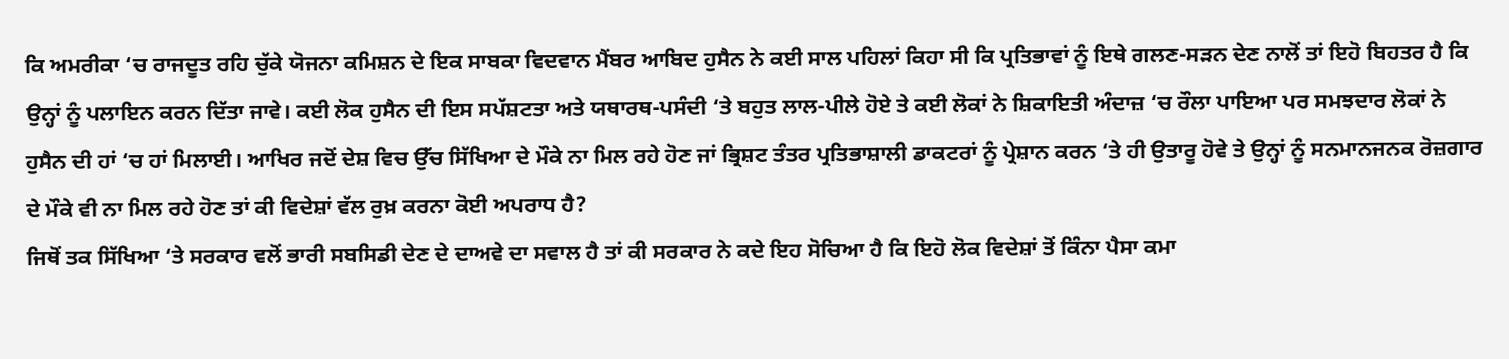ਕਿ ਅਮਰੀਕਾ ‘ਚ ਰਾਜਦੂਤ ਰਹਿ ਚੁੱਕੇ ਯੋਜਨਾ ਕਮਿਸ਼ਨ ਦੇ ਇਕ ਸਾਬਕਾ ਵਿਦਵਾਨ ਮੈਂਬਰ ਆਬਿਦ ਹੁਸੈਨ ਨੇ ਕਈ ਸਾਲ ਪਹਿਲਾਂ ਕਿਹਾ ਸੀ ਕਿ ਪ੍ਰਤਿਭਾਵਾਂ ਨੂੰ ਇਥੇ ਗਲਣ-ਸੜਨ ਦੇਣ ਨਾਲੋਂ ਤਾਂ ਇਹੋ ਬਿਹਤਰ ਹੈ ਕਿ ਉਨ੍ਹਾਂ ਨੂੰ ਪਲਾਇਨ ਕਰਨ ਦਿੱਤਾ ਜਾਵੇ। ਕਈ ਲੋਕ ਹੁਸੈਨ ਦੀ ਇਸ ਸਪੱਸ਼ਟਤਾ ਅਤੇ ਯਥਾਰਥ-ਪਸੰਦੀ ‘ਤੇ ਬਹੁਤ ਲਾਲ-ਪੀਲੇ ਹੋਏ ਤੇ ਕਈ ਲੋਕਾਂ ਨੇ ਸ਼ਿਕਾਇਤੀ ਅੰਦਾਜ਼ ‘ਚ ਰੌਲਾ ਪਾਇਆ ਪਰ ਸਮਝਦਾਰ ਲੋਕਾਂ ਨੇ ਹੁਸੈਨ ਦੀ ਹਾਂ ‘ਚ ਹਾਂ ਮਿਲਾਈ। ਆਖਿਰ ਜਦੋਂ ਦੇਸ਼ ਵਿਚ ਉੱਚ ਸਿੱਖਿਆ ਦੇ ਮੌਕੇ ਨਾ ਮਿਲ ਰਹੇ ਹੋਣ ਜਾਂ ਭ੍ਰਿਸ਼ਟ ਤੰਤਰ ਪ੍ਰਤਿਭਾਸ਼ਾਲੀ ਡਾਕਟਰਾਂ ਨੂੰ ਪ੍ਰੇਸ਼ਾਨ ਕਰਨ ‘ਤੇ ਹੀ ਉਤਾਰੂ ਹੋਵੇ ਤੇ ਉਨ੍ਹਾਂ ਨੂੰ ਸਨਮਾਨਜਨਕ ਰੋਜ਼ਗਾਰ ਦੇ ਮੌਕੇ ਵੀ ਨਾ ਮਿਲ ਰਹੇ ਹੋਣ ਤਾਂ ਕੀ ਵਿਦੇਸ਼ਾਂ ਵੱਲ ਰੁਖ਼ ਕਰਨਾ ਕੋਈ ਅਪਰਾਧ ਹੈ?
ਜਿਥੋਂ ਤਕ ਸਿੱਖਿਆ ‘ਤੇ ਸਰਕਾਰ ਵਲੋਂ ਭਾਰੀ ਸਬਸਿਡੀ ਦੇਣ ਦੇ ਦਾਅਵੇ ਦਾ ਸਵਾਲ ਹੈ ਤਾਂ ਕੀ ਸਰਕਾਰ ਨੇ ਕਦੇ ਇਹ ਸੋਚਿਆ ਹੈ ਕਿ ਇਹੋ ਲੋਕ ਵਿਦੇਸ਼ਾਂ ਤੋਂ ਕਿੰਨਾ ਪੈਸਾ ਕਮਾ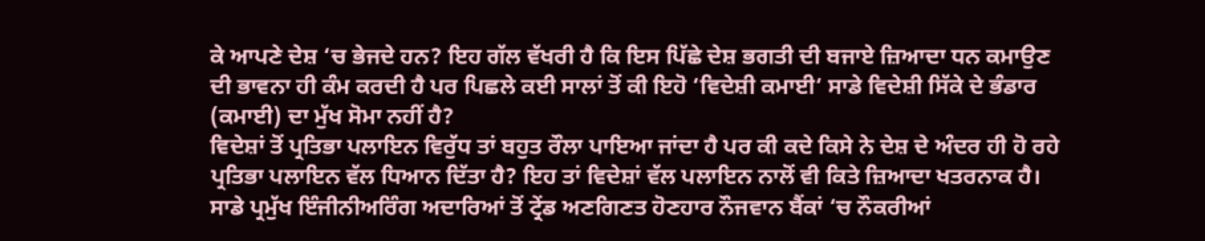ਕੇ ਆਪਣੇ ਦੇਸ਼ ‘ਚ ਭੇਜਦੇ ਹਨ? ਇਹ ਗੱਲ ਵੱਖਰੀ ਹੈ ਕਿ ਇਸ ਪਿੱਛੇ ਦੇਸ਼ ਭਗਤੀ ਦੀ ਬਜਾਏ ਜ਼ਿਆਦਾ ਧਨ ਕਮਾਉਣ ਦੀ ਭਾਵਨਾ ਹੀ ਕੰਮ ਕਰਦੀ ਹੈ ਪਰ ਪਿਛਲੇ ਕਈ ਸਾਲਾਂ ਤੋਂ ਕੀ ਇਹੋ ‘ਵਿਦੇਸ਼ੀ ਕਮਾਈ‘ ਸਾਡੇ ਵਿਦੇਸ਼ੀ ਸਿੱਕੇ ਦੇ ਭੰਡਾਰ (ਕਮਾਈ) ਦਾ ਮੁੱਖ ਸੋਮਾ ਨਹੀਂ ਹੈ?
ਵਿਦੇਸ਼ਾਂ ਤੋਂ ਪ੍ਰਤਿਭਾ ਪਲਾਇਨ ਵਿਰੁੱਧ ਤਾਂ ਬਹੁਤ ਰੌਲਾ ਪਾਇਆ ਜਾਂਦਾ ਹੈ ਪਰ ਕੀ ਕਦੇ ਕਿਸੇ ਨੇ ਦੇਸ਼ ਦੇ ਅੰਦਰ ਹੀ ਹੋ ਰਹੇ ਪ੍ਰਤਿਭਾ ਪਲਾਇਨ ਵੱਲ ਧਿਆਨ ਦਿੱਤਾ ਹੈ? ਇਹ ਤਾਂ ਵਿਦੇਸ਼ਾਂ ਵੱਲ ਪਲਾਇਨ ਨਾਲੋਂ ਵੀ ਕਿਤੇ ਜ਼ਿਆਦਾ ਖਤਰਨਾਕ ਹੈ। ਸਾਡੇ ਪ੍ਰਮੁੱਖ ਇੰਜੀਨੀਅਰਿੰਗ ਅਦਾਰਿਆਂ ਤੋਂ ਟ੍ਰੇਂਡ ਅਣਗਿਣਤ ਹੋਣਹਾਰ ਨੌਜਵਾਨ ਬੈਂਕਾਂ ‘ਚ ਨੌਕਰੀਆਂ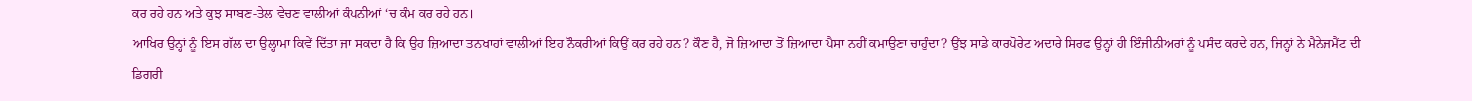ਕਰ ਰਹੇ ਹਨ ਅਤੇ ਕੁਝ ਸਾਬਣ-ਤੇਲ ਵੇਚਣ ਵਾਲੀਆਂ ਕੰਪਨੀਆਂ ‘ਚ ਕੰਮ ਕਰ ਰਹੇ ਹਨ।
ਆਖਿਰ ਉਨ੍ਹਾਂ ਨੂੰ ਇਸ ਗੱਲ ਦਾ ਉਲ੍ਹਾਮਾ ਕਿਵੇਂ ਦਿੱਤਾ ਜਾ ਸਕਦਾ ਹੈ ਕਿ ਉਹ ਜ਼ਿਆਦਾ ਤਨਖਾਹਾਂ ਵਾਲੀਆਂ ਇਹ ਨੌਕਰੀਆਂ ਕਿਉਂ ਕਰ ਰਹੇ ਹਨ? ਕੌਣ ਹੈ, ਜੋ ਜ਼ਿਆਦਾ ਤੋਂ ਜ਼ਿਆਦਾ ਪੈਸਾ ਨਹੀਂ ਕਮਾਉਣਾ ਚਾਹੁੰਦਾ? ਉਂਝ ਸਾਡੇ ਕਾਰਪੋਰੇਟ ਅਦਾਰੇ ਸਿਰਫ ਉਨ੍ਹਾਂ ਹੀ ਇੰਜੀਨੀਅਰਾਂ ਨੂੰ ਪਸੰਦ ਕਰਦੇ ਹਨ, ਜਿਨ੍ਹਾਂ ਨੇ ਮੈਨੇਜਮੈਂਟ ਦੀ ਡਿਗਰੀ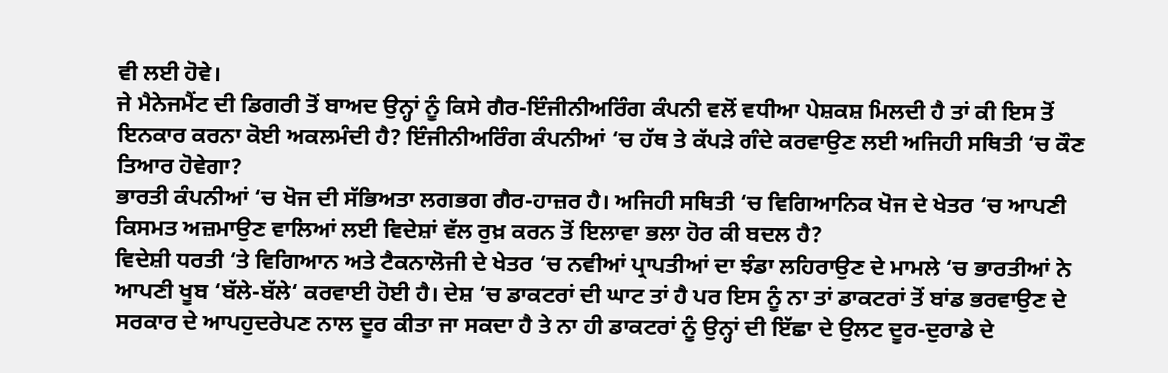ਵੀ ਲਈ ਹੋਵੇ।
ਜੇ ਮੈਨੇਜਮੈਂਟ ਦੀ ਡਿਗਰੀ ਤੋਂ ਬਾਅਦ ਉਨ੍ਹਾਂ ਨੂੰ ਕਿਸੇ ਗੈਰ-ਇੰਜੀਨੀਅਰਿੰਗ ਕੰਪਨੀ ਵਲੋਂ ਵਧੀਆ ਪੇਸ਼ਕਸ਼ ਮਿਲਦੀ ਹੈ ਤਾਂ ਕੀ ਇਸ ਤੋਂ ਇਨਕਾਰ ਕਰਨਾ ਕੋਈ ਅਕਲਮੰਦੀ ਹੈ? ਇੰਜੀਨੀਅਰਿੰਗ ਕੰਪਨੀਆਂ ‘ਚ ਹੱਥ ਤੇ ਕੱਪੜੇ ਗੰਦੇ ਕਰਵਾਉਣ ਲਈ ਅਜਿਹੀ ਸਥਿਤੀ ‘ਚ ਕੌਣ ਤਿਆਰ ਹੋਵੇਗਾ?
ਭਾਰਤੀ ਕੰਪਨੀਆਂ ‘ਚ ਖੋਜ ਦੀ ਸੱਭਿਅਤਾ ਲਗਭਗ ਗੈਰ-ਹਾਜ਼ਰ ਹੈ। ਅਜਿਹੀ ਸਥਿਤੀ ‘ਚ ਵਿਗਿਆਨਿਕ ਖੋਜ ਦੇ ਖੇਤਰ ‘ਚ ਆਪਣੀ ਕਿਸਮਤ ਅਜ਼ਮਾਉਣ ਵਾਲਿਆਂ ਲਈ ਵਿਦੇਸ਼ਾਂ ਵੱਲ ਰੁਖ਼ ਕਰਨ ਤੋਂ ਇਲਾਵਾ ਭਲਾ ਹੋਰ ਕੀ ਬਦਲ ਹੈ?
ਵਿਦੇਸ਼ੀ ਧਰਤੀ ‘ਤੇ ਵਿਗਿਆਨ ਅਤੇ ਟੈਕਨਾਲੋਜੀ ਦੇ ਖੇਤਰ ‘ਚ ਨਵੀਆਂ ਪ੍ਰਾਪਤੀਆਂ ਦਾ ਝੰਡਾ ਲਹਿਰਾਉਣ ਦੇ ਮਾਮਲੇ ‘ਚ ਭਾਰਤੀਆਂ ਨੇ ਆਪਣੀ ਖੂਬ ‘ਬੱਲੇ-ਬੱਲੇ‘ ਕਰਵਾਈ ਹੋਈ ਹੈ। ਦੇਸ਼ ‘ਚ ਡਾਕਟਰਾਂ ਦੀ ਘਾਟ ਤਾਂ ਹੈ ਪਰ ਇਸ ਨੂੰ ਨਾ ਤਾਂ ਡਾਕਟਰਾਂ ਤੋਂ ਬਾਂਡ ਭਰਵਾਉਣ ਦੇ ਸਰਕਾਰ ਦੇ ਆਪਹੁਦਰੇਪਣ ਨਾਲ ਦੂਰ ਕੀਤਾ ਜਾ ਸਕਦਾ ਹੈ ਤੇ ਨਾ ਹੀ ਡਾਕਟਰਾਂ ਨੂੰ ਉਨ੍ਹਾਂ ਦੀ ਇੱਛਾ ਦੇ ਉਲਟ ਦੂਰ-ਦੁਰਾਡੇ ਦੇ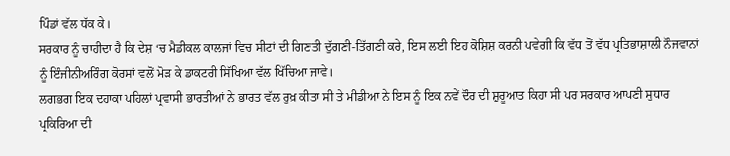ਪਿੰਡਾਂ ਵੱਲ ਧੱਕ ਕੇ।
ਸਰਕਾਰ ਨੂੰ ਚਾਹੀਦਾ ਹੈ ਕਿ ਦੇਸ਼ ‘ਚ ਮੈਡੀਕਲ ਕਾਲਜਾਂ ਵਿਚ ਸੀਟਾਂ ਦੀ ਗਿਣਤੀ ਦੁੱਗਣੀ-ਤਿੱਗਣੀ ਕਰੇ, ਇਸ ਲਈ ਇਹ ਕੋਸ਼ਿਸ਼ ਕਰਨੀ ਪਵੇਗੀ ਕਿ ਵੱਧ ਤੋਂ ਵੱਧ ਪ੍ਰਤਿਭਾਸ਼ਾਲੀ ਨੌਜਵਾਨਾਂ ਨੂੰ ਇੰਜੀਨੀਅਰਿੰਗ ਕੋਰਸਾਂ ਵਲੋਂ ਮੋੜ ਕੇ ਡਾਕਟਰੀ ਸਿੱਖਿਆ ਵੱਲ ਖਿੱਚਿਆ ਜਾਵੇ।
ਲਗਭਗ ਇਕ ਦਹਾਕਾ ਪਹਿਲਾਂ ਪ੍ਰਵਾਸੀ ਭਾਰਤੀਆਂ ਨੇ ਭਾਰਤ ਵੱਲ ਰੁਖ਼ ਕੀਤਾ ਸੀ ਤੇ ਮੀਡੀਆ ਨੇ ਇਸ ਨੂੰ ਇਕ ਨਵੇਂ ਦੌਰ ਦੀ ਸ਼ੁਰੂਆਤ ਕਿਹਾ ਸੀ ਪਰ ਸਰਕਾਰ ਆਪਣੀ ਸੁਧਾਰ ਪ੍ਰਕਿਰਿਆ ਦੀ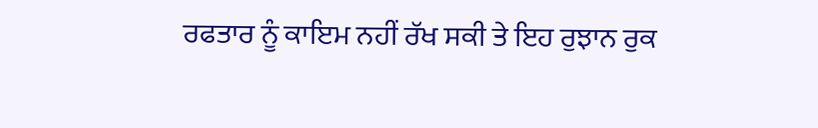ਰਫਤਾਰ ਨੂੰ ਕਾਇਮ ਨਹੀਂ ਰੱਖ ਸਕੀ ਤੇ ਇਹ ਰੁਝਾਨ ਰੁਕ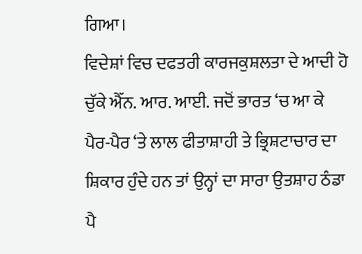ਗਿਆ।
ਵਿਦੇਸ਼ਾਂ ਵਿਚ ਦਫਤਰੀ ਕਾਰਜਕੁਸ਼ਲਤਾ ਦੇ ਆਦੀ ਹੋ ਚੁੱਕੇ ਐੱਨ. ਆਰ. ਆਈ. ਜਦੋਂ ਭਾਰਤ ‘ਚ ਆ ਕੇ ਪੈਰ-ਪੈਰ ‘ਤੇ ਲਾਲ ਫੀਤਾਸ਼ਾਹੀ ਤੇ ਭ੍ਰਿਸ਼ਟਾਚਾਰ ਦਾ ਸ਼ਿਕਾਰ ਹੁੰਦੇ ਹਨ ਤਾਂ ਉਨ੍ਹਾਂ ਦਾ ਸਾਰਾ ਉਤਸ਼ਾਹ ਠੰਡਾ ਪੈ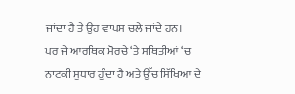ਜਾਂਦਾ ਹੈ ਤੇ ਉਹ ਵਾਪਸ ਚਲੇ ਜਾਂਦੇ ਹਨ।
ਪਰ ਜੇ ਆਰਥਿਕ ਮੋਰਚੇ ‘ਤੇ ਸਥਿਤੀਆਂ ‘ਚ ਨਾਟਕੀ ਸੁਧਾਰ ਹੁੰਦਾ ਹੈ ਅਤੇ ਉੱਚ ਸਿੱਖਿਆ ਦੇ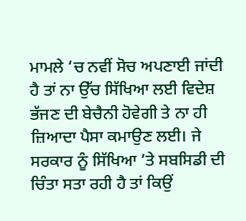ਮਾਮਲੇ ‘ਚ ਨਵੀਂ ਸੋਚ ਅਪਣਾਈ ਜਾਂਦੀ ਹੈ ਤਾਂ ਨਾ ਉੱਚ ਸਿੱਖਿਆ ਲਈ ਵਿਦੇਸ਼ ਭੱਜਣ ਦੀ ਬੇਚੈਨੀ ਹੋਵੇਗੀ ਤੇ ਨਾ ਹੀ ਜ਼ਿਆਦਾ ਪੈਸਾ ਕਮਾਉਣ ਲਈ। ਜੇ ਸਰਕਾਰ ਨੂੰ ਸਿੱਖਿਆ ‘ਤੇ ਸਬਸਿਡੀ ਦੀ ਚਿੰਤਾ ਸਤਾ ਰਹੀ ਹੈ ਤਾਂ ਕਿਉਂ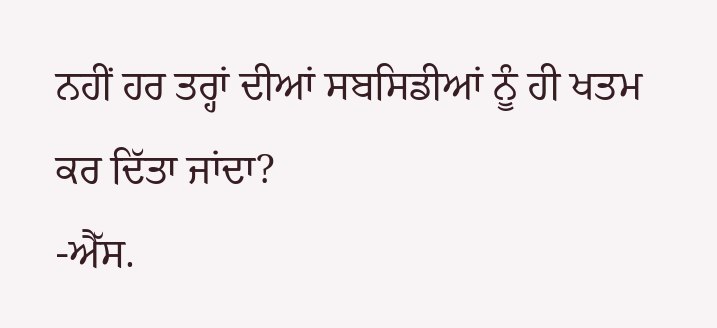ਨਹੀਂ ਹਰ ਤਰ੍ਹਾਂ ਦੀਆਂ ਸਬਸਿਡੀਆਂ ਨੂੰ ਹੀ ਖਤਮ ਕਰ ਦਿੱਤਾ ਜਾਂਦਾ?
-ਐੱਸ.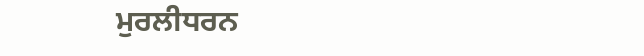ਮੁਰਲੀਧਰਨ